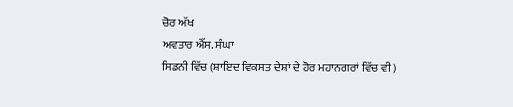ਚੋਰ ਅੱਖ
ਅਵਤਾਰ ਐੱਸ. ਸੰਘਾ
ਸਿਡਨੀ ਵਿੱਚ (ਸ਼ਾਇਦ ਵਿਕਸਤ ਦੇਸ਼ਾਂ ਦੇ ਹੋਰ ਮਹਾਨਗਰਾਂ ਵਿੱਚ ਵੀ)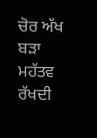ਚੋਰ ਅੱਖ ਬੜਾ ਮਹੱਤਵ ਰੱਖਦੀ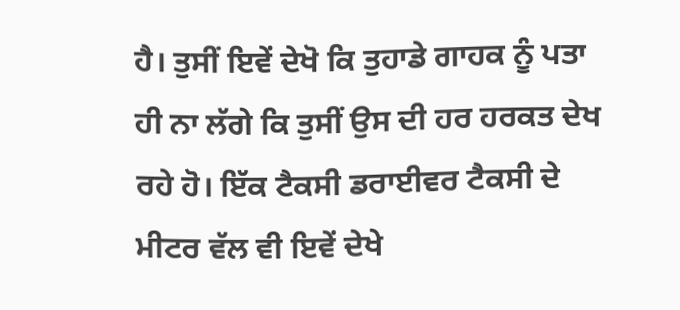ਹੈ। ਤੁਸੀਂ ਇਵੇਂ ਦੇਖੋ ਕਿ ਤੁਹਾਡੇ ਗਾਹਕ ਨੂੰ ਪਤਾ ਹੀ ਨਾ ਲੱਗੇ ਕਿ ਤੁਸੀਂ ਉਸ ਦੀ ਹਰ ਹਰਕਤ ਦੇਖ ਰਹੇ ਹੋ। ਇੱਕ ਟੈਕਸੀ ਡਰਾਈਵਰ ਟੈਕਸੀ ਦੇ ਮੀਟਰ ਵੱਲ ਵੀ ਇਵੇਂ ਦੇਖੇ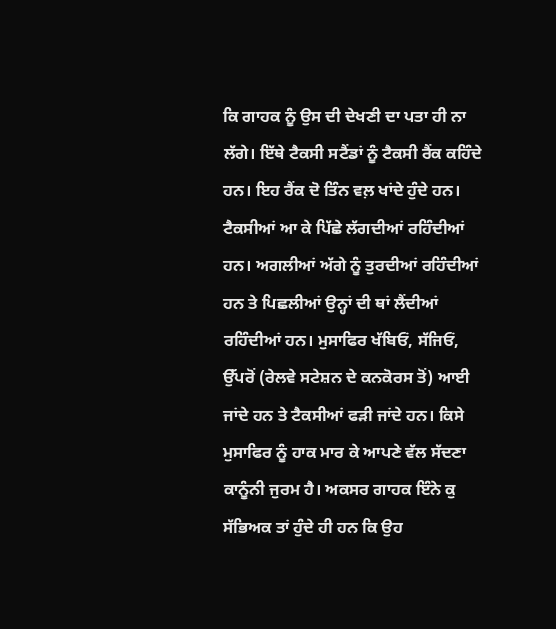ਕਿ ਗਾਹਕ ਨੂੰ ਉਸ ਦੀ ਦੇਖਣੀ ਦਾ ਪਤਾ ਹੀ ਨਾ ਲੱਗੇ। ਇੱਥੇ ਟੈਕਸੀ ਸਟੈਂਡਾਂ ਨੂੰ ਟੈਕਸੀ ਰੈਂਕ ਕਹਿੰਦੇ ਹਨ। ਇਹ ਰੈਂਕ ਦੋ ਤਿੰਨ ਵਲ਼ ਖਾਂਦੇ ਹੁੰਦੇ ਹਨ। ਟੈਕਸੀਆਂ ਆ ਕੇ ਪਿੱਛੇ ਲੱਗਦੀਆਂ ਰਹਿੰਦੀਆਂ ਹਨ। ਅਗਲੀਆਂ ਅੱਗੇ ਨੂੰ ਤੁਰਦੀਆਂ ਰਹਿੰਦੀਆਂ ਹਨ ਤੇ ਪਿਛਲੀਆਂ ਉਨ੍ਹਾਂ ਦੀ ਥਾਂ ਲੈਂਦੀਆਂ ਰਹਿੰਦੀਆਂ ਹਨ। ਮੁਸਾਫਿਰ ਖੱਬਿਓਂ, ਸੱਜਿਓਂ, ਉੱਪਰੋਂ (ਰੇਲਵੇ ਸਟੇਸ਼ਨ ਦੇ ਕਨਕੋਰਸ ਤੋਂ) ਆਈ ਜਾਂਦੇ ਹਨ ਤੇ ਟੈਕਸੀਆਂ ਫੜੀ ਜਾਂਦੇ ਹਨ। ਕਿਸੇ ਮੁਸਾਫਿਰ ਨੂੰ ਹਾਕ ਮਾਰ ਕੇ ਆਪਣੇ ਵੱਲ ਸੱਦਣਾ ਕਾਨੂੰਨੀ ਜੁਰਮ ਹੈ। ਅਕਸਰ ਗਾਹਕ ਇੰਨੇ ਕੁ ਸੱਭਿਅਕ ਤਾਂ ਹੁੰਦੇ ਹੀ ਹਨ ਕਿ ਉਹ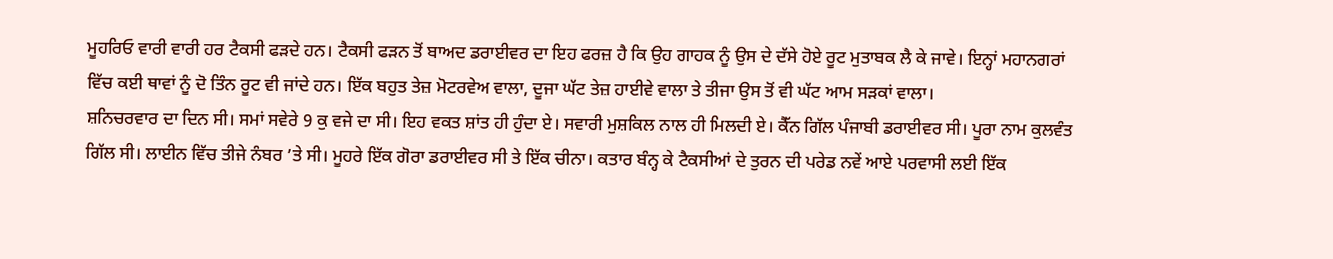ਮੂਹਰਿਓ ਵਾਰੀ ਵਾਰੀ ਹਰ ਟੈਕਸੀ ਫੜਦੇ ਹਨ। ਟੈਕਸੀ ਫੜਨ ਤੋਂ ਬਾਅਦ ਡਰਾਈਵਰ ਦਾ ਇਹ ਫਰਜ਼ ਹੈ ਕਿ ਉਹ ਗਾਹਕ ਨੂੰ ਉਸ ਦੇ ਦੱਸੇ ਹੋਏ ਰੂਟ ਮੁਤਾਬਕ ਲੈ ਕੇ ਜਾਵੇ। ਇਨ੍ਹਾਂ ਮਹਾਨਗਰਾਂ ਵਿੱਚ ਕਈ ਥਾਵਾਂ ਨੂੰ ਦੋ ਤਿੰਨ ਰੂਟ ਵੀ ਜਾਂਦੇ ਹਨ। ਇੱਕ ਬਹੁਤ ਤੇਜ਼ ਮੋਟਰਵੇਅ ਵਾਲਾ, ਦੂਜਾ ਘੱਟ ਤੇਜ਼ ਹਾਈਵੇ ਵਾਲਾ ਤੇ ਤੀਜਾ ਉਸ ਤੋਂ ਵੀ ਘੱਟ ਆਮ ਸੜਕਾਂ ਵਾਲਾ।
ਸ਼ਨਿਚਰਵਾਰ ਦਾ ਦਿਨ ਸੀ। ਸਮਾਂ ਸਵੇਰੇ 9 ਕੁ ਵਜੇ ਦਾ ਸੀ। ਇਹ ਵਕਤ ਸ਼ਾਂਤ ਹੀ ਹੁੰਦਾ ਏ। ਸਵਾਰੀ ਮੁਸ਼ਕਿਲ ਨਾਲ ਹੀ ਮਿਲਦੀ ਏ। ਕੈੱਨ ਗਿੱਲ ਪੰਜਾਬੀ ਡਰਾਈਵਰ ਸੀ। ਪੂਰਾ ਨਾਮ ਕੁਲਵੰਤ ਗਿੱਲ ਸੀ। ਲਾਈਨ ਵਿੱਚ ਤੀਜੇ ਨੰਬਰ ’ਤੇ ਸੀ। ਮੂਹਰੇ ਇੱਕ ਗੋਰਾ ਡਰਾਈਵਰ ਸੀ ਤੇ ਇੱਕ ਚੀਨਾ। ਕਤਾਰ ਬੰਨ੍ਹ ਕੇ ਟੈਕਸੀਆਂ ਦੇ ਤੁਰਨ ਦੀ ਪਰੇਡ ਨਵੇਂ ਆਏ ਪਰਵਾਸੀ ਲਈ ਇੱਕ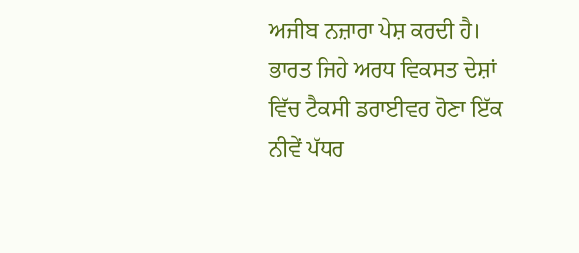ਅਜੀਬ ਨਜ਼ਾਰਾ ਪੇਸ਼ ਕਰਦੀ ਹੈ। ਭਾਰਤ ਜਿਹੇ ਅਰਧ ਵਿਕਸਤ ਦੇਸ਼ਾਂ ਵਿੱਚ ਟੈਕਸੀ ਡਰਾਈਵਰ ਹੋਣਾ ਇੱਕ ਨੀਵੇਂ ਪੱਧਰ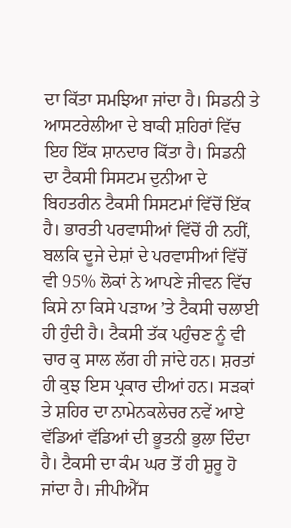ਦਾ ਕਿੱਤਾ ਸਮਝਿਆ ਜਾਂਦਾ ਹੈ। ਸਿਡਨੀ ਤੇ ਆਸਟਰੇਲੀਆ ਦੇ ਬਾਕੀ ਸ਼ਹਿਰਾਂ ਵਿੱਚ ਇਹ ਇੱਕ ਸ਼ਾਨਦਾਰ ਕਿੱਤਾ ਹੈ। ਸਿਡਨੀ ਦਾ ਟੈਕਸੀ ਸਿਸਟਮ ਦੁਨੀਆ ਦੇ ਬਿਹਤਰੀਨ ਟੈਕਸੀ ਸਿਸਟਮਾਂ ਵਿੱਚੋਂ ਇੱਕ ਹੈ। ਭਾਰਤੀ ਪਰਵਾਸੀਆਂ ਵਿੱਚੋਂ ਹੀ ਨਹੀਂ, ਬਲਕਿ ਦੂਜੇ ਦੇਸ਼ਾਂ ਦੇ ਪਰਵਾਸੀਆਂ ਵਿੱਚੋਂ ਵੀ 95% ਲੋਕਾਂ ਨੇ ਆਪਣੇ ਜੀਵਨ ਵਿੱਚ ਕਿਸੇ ਨਾ ਕਿਸੇ ਪੜਾਅ ’ਤੇ ਟੈਕਸੀ ਚਲਾਈ ਹੀ ਹੁੰਦੀ ਹੈ। ਟੈਕਸੀ ਤੱਕ ਪਹੁੰਚਣ ਨੂੰ ਵੀ ਚਾਰ ਕੁ ਸਾਲ ਲੱਗ ਹੀ ਜਾਂਦੇ ਹਨ। ਸ਼ਰਤਾਂ ਹੀ ਕੁਝ ਇਸ ਪ੍ਰਕਾਰ ਦੀਆਂ ਹਨ। ਸੜਕਾਂ ਤੇ ਸ਼ਹਿਰ ਦਾ ਨਾਮੇਨਕਲੇਚਰ ਨਵੇਂ ਆਏ ਵੱਡਿਆਂ ਵੱਡਿਆਂ ਦੀ ਭੂਤਨੀ ਭੁਲਾ ਦਿੰਦਾ ਹੈ। ਟੈਕਸੀ ਦਾ ਕੰਮ ਘਰ ਤੋਂ ਹੀ ਸ਼ੁਰੂ ਹੋ ਜਾਂਦਾ ਹੈ। ਜੀਪੀਐੱਸ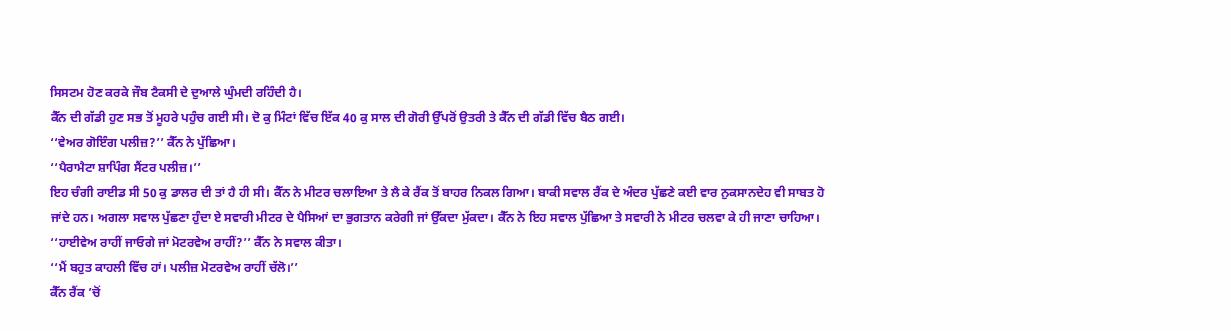ਸਿਸਟਮ ਹੋਣ ਕਰਕੇ ਜੌਬ ਟੈਕਸੀ ਦੇ ਦੁਆਲੇ ਘੁੰਮਦੀ ਰਹਿੰਦੀ ਹੈ।
ਕੈੱਨ ਦੀ ਗੱਡੀ ਹੁਣ ਸਭ ਤੋਂ ਮੂਹਰੇ ਪਹੁੰਚ ਗਈ ਸੀ। ਦੋ ਕੁ ਮਿੰਟਾਂ ਵਿੱਚ ਇੱਕ 40 ਕੁ ਸਾਲ ਦੀ ਗੋਰੀ ਉੱਪਰੋਂ ਉਤਰੀ ਤੇ ਕੈੱਨ ਦੀ ਗੱਡੀ ਵਿੱਚ ਬੈਠ ਗਈ।
‘‘ਵੇਅਰ ਗੋਇੰਗ ਪਲੀਜ਼?’’ ਕੈੱਨ ਨੇ ਪੁੱਛਿਆ।
‘‘ਪੈਰਾਮੈਟਾ ਸ਼ਾਪਿੰਗ ਸੈਂਟਰ ਪਲੀਜ਼।’’
ਇਹ ਚੰਗੀ ਰਾਈਡ ਸੀ 50 ਕੁ ਡਾਲਰ ਦੀ ਤਾਂ ਹੈ ਹੀ ਸੀ। ਕੈੱਨ ਨੇ ਮੀਟਰ ਚਲਾਇਆ ਤੇ ਲੈ ਕੇ ਰੈਂਕ ਤੋਂ ਬਾਹਰ ਨਿਕਲ ਗਿਆ। ਬਾਕੀ ਸਵਾਲ ਰੈਂਕ ਦੇ ਅੰਦਰ ਪੁੱਛਣੇ ਕਈ ਵਾਰ ਨੁਕਸਾਨਦੇਹ ਵੀ ਸਾਬਤ ਹੋ ਜਾਂਦੇ ਹਨ। ਅਗਲਾ ਸਵਾਲ ਪੁੱਛਣਾ ਹੁੰਦਾ ਏ ਸਵਾਰੀ ਮੀਟਰ ਦੇ ਪੈਸਿਆਂ ਦਾ ਭੁਗਤਾਨ ਕਰੇਗੀ ਜਾਂ ਉੱਕਦਾ ਮੁੱਕਦਾ। ਕੈੱਨ ਨੇ ਇਹ ਸਵਾਲ ਪੁੱਛਿਆ ਤੇ ਸਵਾਰੀ ਨੇ ਮੀਟਰ ਚਲਵਾ ਕੇ ਹੀ ਜਾਣਾ ਚਾਹਿਆ।
‘‘ਹਾਈਵੇਅ ਰਾਹੀਂ ਜਾਓਗੇ ਜਾਂ ਮੋਟਰਵੇਅ ਰਾਹੀਂ?’’ ਕੈੱਨ ਨੇ ਸਵਾਲ ਕੀਤਾ।
‘‘ਮੈਂ ਬਹੁਤ ਕਾਹਲੀ ਵਿੱਚ ਹਾਂ। ਪਲੀਜ਼ ਮੋਟਰਵੇਅ ਰਾਹੀਂ ਚੱਲੋ।’’
ਕੈੱਨ ਰੈਂਕ ’ਚੋਂ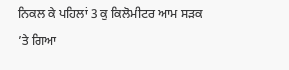ਨਿਕਲ ਕੇ ਪਹਿਲਾਂ 3 ਕੁ ਕਿਲੋਮੀਟਰ ਆਮ ਸੜਕ ’ਤੇ ਗਿਆ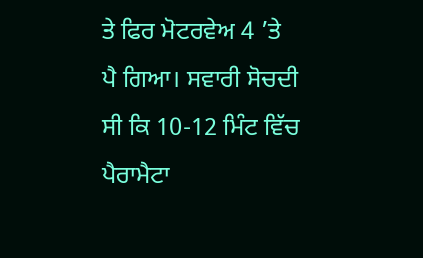ਤੇ ਫਿਰ ਮੋਟਰਵੇਅ 4 ’ਤੇ ਪੈ ਗਿਆ। ਸਵਾਰੀ ਸੋਚਦੀ ਸੀ ਕਿ 10-12 ਮਿੰਟ ਵਿੱਚ ਪੈਰਾਮੈਟਾ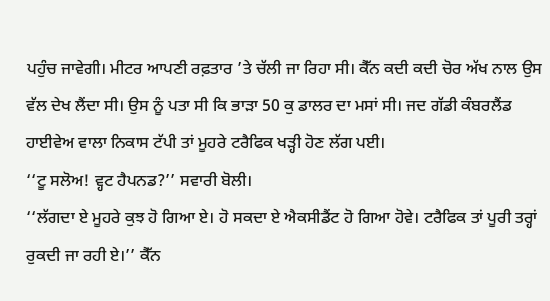ਪਹੁੰਚ ਜਾਵੇਗੀ। ਮੀਟਰ ਆਪਣੀ ਰਫ਼ਤਾਰ ’ਤੇ ਚੱਲੀ ਜਾ ਰਿਹਾ ਸੀ। ਕੈੱਨ ਕਦੀ ਕਦੀ ਚੋਰ ਅੱਖ ਨਾਲ ਉਸ ਵੱਲ ਦੇਖ ਲੈਂਦਾ ਸੀ। ਉਸ ਨੂੰ ਪਤਾ ਸੀ ਕਿ ਭਾੜਾ 50 ਕੁ ਡਾਲਰ ਦਾ ਮਸਾਂ ਸੀ। ਜਦ ਗੱਡੀ ਕੰਬਰਲੈਂਡ ਹਾਈਵੇਅ ਵਾਲਾ ਨਿਕਾਸ ਟੱਪੀ ਤਾਂ ਮੂਹਰੇ ਟਰੈਫਿਕ ਖੜ੍ਹੀ ਹੋਣ ਲੱਗ ਪਈ।
‘‘ਟੂ ਸਲੋਅ! ਵ੍ਹਟ ਹੈਪਨਡ?’’ ਸਵਾਰੀ ਬੋਲੀ।
‘‘ਲੱਗਦਾ ਏ ਮੂਹਰੇ ਕੁਝ ਹੋ ਗਿਆ ਏ। ਹੋ ਸਕਦਾ ਏ ਐਕਸੀਡੈਂਟ ਹੋ ਗਿਆ ਹੋਵੇ। ਟਰੈਫਿਕ ਤਾਂ ਪੂਰੀ ਤਰ੍ਹਾਂ ਰੁਕਦੀ ਜਾ ਰਹੀ ਏ।’’ ਕੈੱਨ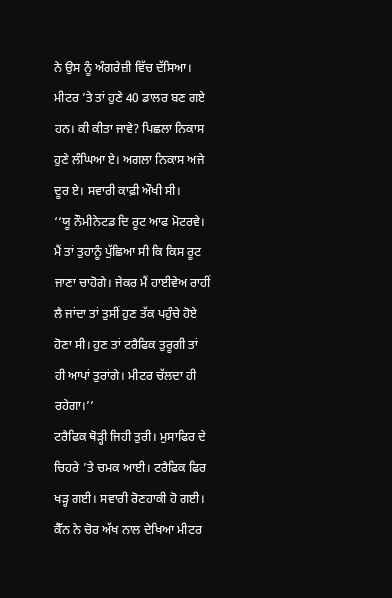ਨੇ ਉਸ ਨੂੰ ਅੰਗਰੇਜ਼ੀ ਵਿੱਚ ਦੱਸਿਆ।
ਮੀਟਰ ’ਤੇ ਤਾਂ ਹੁਣੇ 40 ਡਾਲਰ ਬਣ ਗਏ ਹਨ। ਕੀ ਕੀਤਾ ਜਾਵੇ? ਪਿਛਲਾ ਨਿਕਾਸ ਹੁਣੇ ਲੰਘਿਆ ਏ। ਅਗਲਾ ਨਿਕਾਸ ਅਜੇ ਦੂਰ ਏ। ਸਵਾਰੀ ਕਾਫ਼ੀ ਔਖੀ ਸੀ।
‘‘ਯੂ ਨੌਮੀਨੇਟਡ ਦਿ ਰੂਟ ਆਫ ਮੋਟਰਵੇ। ਮੈਂ ਤਾਂ ਤੁਹਾਨੂੰ ਪੁੱਛਿਆ ਸੀ ਕਿ ਕਿਸ ਰੂਟ ਜਾਣਾ ਚਾਹੋਗੇ। ਜੇਕਰ ਮੈਂ ਹਾਈਵੇਅ ਰਾਹੀਂ ਲੈ ਜਾਂਦਾ ਤਾਂ ਤੁਸੀਂ ਹੁਣ ਤੱਕ ਪਹੁੰਚੇ ਹੋਏ ਹੋਣਾ ਸੀ। ਹੁਣ ਤਾਂ ਟਰੈਫਿਕ ਤੁਰੂਗੀ ਤਾਂ ਹੀ ਆਪਾਂ ਤੁਰਾਂਗੇ। ਮੀਟਰ ਚੱਲਦਾ ਹੀ ਰਹੇਗਾ।’’
ਟਰੈਫਿਕ ਥੋੜ੍ਹੀ ਜਿਹੀ ਤੁਰੀ। ਮੁਸਾਫਿਰ ਦੇ ਚਿਹਰੇ ’ਤੇ ਚਮਕ ਆਈ। ਟਰੈਫਿਕ ਫਿਰ ਖੜ੍ਹ ਗਈ। ਸਵਾਰੀ ਰੋਣਹਾਕੀ ਹੋ ਗਈ। ਕੈੱਨ ਨੇ ਚੋਰ ਅੱਖ ਨਾਲ ਦੇਖਿਆ ਮੀਟਰ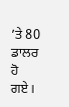’ਤੇ 80 ਡਾਲਰ ਹੋ ਗਏ।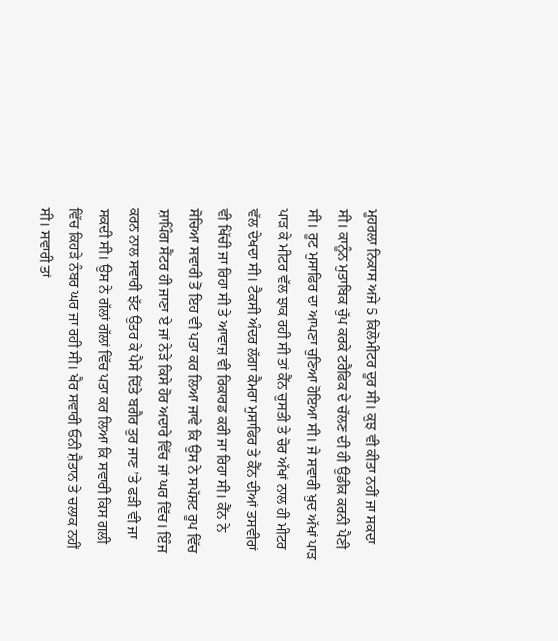ਮੂਹਰਲਾ ਨਿਕਾਸ ਅਜੇ 5 ਕਿਲੋਮੀਟਰ ਦੂਰ ਸੀ। ਕੁਝ ਵੀ ਕੀਤਾ ਨਹੀਂ ਜਾ ਸਕਦਾ ਸੀ। ਕਾਨੂੰਨ ਮੁਤਾਬਿਕ ਚੁੱਪ ਕਰਕੇ ਟਰੈਫਿਕ ਦੇ ਚੱਲਣ ਦੀ ਹੀ ਉਡੀਕ ਕਰਨੀ ਪੈਣੀ ਸੀ। ਰੂਟ ਮੁਸਾਫਿਰ ਦਾ ਆਪਣਾ ਚੁਣਿਆ ਹੋਇਆ ਸੀ। ਜੇ ਸਵਾਰੀ ਖ਼ੁਦ ਅੱਖਾਂ ਪਾੜ ਪਾੜ ਕੇ ਮੀਟਰ ਵੱਲ ਝਾਕ ਰਹੀ ਸੀ ਤਾਂ ਕੈੱਨ ਚੁਸਤੀ ਤੇ ਚੋਰ ਅੱਖਾਂ ਨਾਲ ਹੀ ਮੀਟਰ ਵੱਲ ਦੇਖਦਾ ਸੀ। ਟੈਕਸੀ ਅੰਦਰ ਲੱਗਾ ਕੈਮਰਾ ਮੁਸਾਫਿਰ ਤੇ ਕੈੱਨ ਦੀਆਂ ਤਸਵੀਰਾਂ ਵੀ ਖਿੱਚੀ ਜਾ ਰਿਹਾ ਸੀ ਤੇ ਆਵਾਜ਼ ਵੀ ਰਿਕਾਰਡ ਕਰੀ ਜਾ ਰਿਹਾ ਸੀ। ਕੈੱਨ ਨੇ ਸੋਚਿਆ ਸਵਾਰੀ ਤੋਂ ਇਹ ਵੀ ਪਤਾ ਕਰ ਲਿਆ ਜਾਵੇ ਕਿ ਉਸ ਨੇ ਸਪੱਸ਼ਟ ਰੂਪ ਵਿੱਚ ਸ਼ਾਪਿੰਗ ਸੈਂਟਰ ਹੀ ਜਾਣਾ ਏ ਜਾਂ ਨੇੜੇ ਕਿਸੇ ਹੋਰ ਅਦਾਰੇ ਵਿੱਚ ਜਾਂ ਘਰ ਵਿੱਚ। ਇੰਜ ਕਰਨ ਨਾਲ ਸਵਾਰੀ ਝੱਟ ਉਤਰ ਕੇ ਪੈਸੇ ਦਿੱਤੇ ਬਗੈਰ ਤੁਰ ਜਾਣ ’ਤੇ ਫੜੀ ਵੀ ਜਾ ਸਕਦੀ ਸੀ। ਉਸ ਨੇ ਗੱਲਾਂ ਗੱਲਾਂ ਵਿੱਚ ਪਤਾ ਕਰ ਲਿਆ ਕਿ ਸਵਾਰੀ ਕਿਸ ਗਲੀ ਵਿੱਚ ਕਿਹੜੇ ਨੰਬਰ ਘਰ ਜਾ ਰਹੀ ਸੀ। ਖੈਰ ਸਵਾਰੀ ਓਨੀ ਸ਼ੈਤਾਨ ਤੇ ਚਲਾਕ ਨਹੀਂ ਸੀ। ਸਵਾਰੀ ਤਾਂ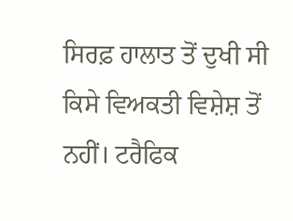ਸਿਰਫ਼ ਹਾਲਾਤ ਤੋਂ ਦੁਖੀ ਸੀ ਕਿਸੇ ਵਿਅਕਤੀ ਵਿਸ਼ੇਸ਼ ਤੋਂ ਨਹੀਂ। ਟਰੈਫਿਕ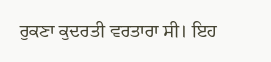ਰੁਕਣਾ ਕੁਦਰਤੀ ਵਰਤਾਰਾ ਸੀ। ਇਹ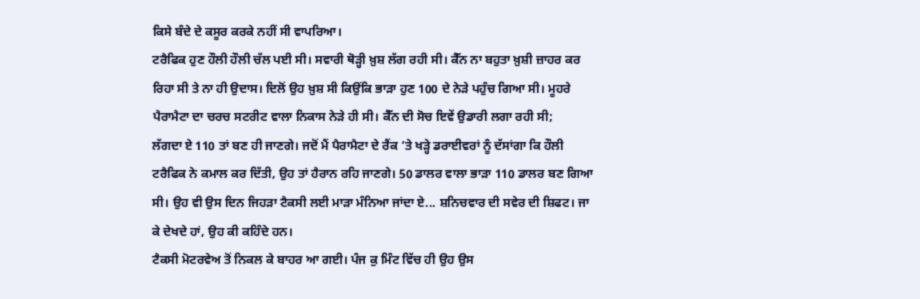ਕਿਸੇ ਬੰਦੇ ਦੇ ਕਸੂਰ ਕਰਕੇ ਨਹੀਂ ਸੀ ਵਾਪਰਿਆ।
ਟਰੈਫਿਕ ਹੁਣ ਹੌਲੀ ਹੌਲੀ ਚੱਲ ਪਈ ਸੀ। ਸਵਾਰੀ ਥੋੜ੍ਹੀ ਖ਼ੁਸ਼ ਲੱਗ ਰਹੀ ਸੀ। ਕੈੱਨ ਨਾ ਬਹੁਤਾ ਖ਼ੁਸ਼ੀ ਜ਼ਾਹਰ ਕਰ ਰਿਹਾ ਸੀ ਤੇ ਨਾ ਹੀ ਉਦਾਸ। ਦਿਲੋਂ ਉਹ ਖ਼ੁਸ਼ ਸੀ ਕਿਉਂਕਿ ਭਾੜਾ ਹੁਣ 100 ਦੇ ਨੇੜੇ ਪਹੁੰਚ ਗਿਆ ਸੀ। ਮੂਹਰੇ ਪੈਰਾਮੈਟਾ ਦਾ ਚਰਚ ਸਟਰੀਟ ਵਾਲਾ ਨਿਕਾਸ ਨੇੜੇ ਹੀ ਸੀ। ਕੈੱਨ ਦੀ ਸੋਚ ਇਵੇਂ ਉਡਾਰੀ ਲਗਾ ਰਹੀ ਸੀ;
ਲੱਗਦਾ ਏ 110 ਤਾਂ ਬਣ ਹੀ ਜਾਣਗੇ। ਜਦੋਂ ਮੈਂ ਪੈਰਾਮੈਟਾ ਦੇ ਰੈਂਕ ’ਤੇ ਖੜ੍ਹੇ ਡਰਾਈਵਰਾਂ ਨੂੰ ਦੱਸਾਂਗਾ ਕਿ ਹੌਲੀ ਟਰੈਫਿਕ ਨੇ ਕਮਾਲ ਕਰ ਦਿੱਤੀ, ਉਹ ਤਾਂ ਹੈਰਾਨ ਰਹਿ ਜਾਣਗੇ। 50 ਡਾਲਰ ਵਾਲਾ ਭਾੜਾ 110 ਡਾਲਰ ਬਣ ਗਿਆ ਸੀ। ਉਹ ਵੀ ਉਸ ਦਿਨ ਜਿਹੜਾ ਟੈਕਸੀ ਲਈ ਮਾੜਾ ਮੰਨਿਆ ਜਾਂਦਾ ਏ... ਸ਼ਨਿਚਵਾਰ ਦੀ ਸਵੇਰ ਦੀ ਸ਼ਿਫਟ। ਜਾ ਕੇ ਦੇਖਦੇ ਹਾਂ, ਉਹ ਕੀ ਕਹਿੰਦੇ ਹਨ।
ਟੈਕਸੀ ਮੋਟਰਵੇਅ ਤੋਂ ਨਿਕਲ ਕੇ ਬਾਹਰ ਆ ਗਈ। ਪੰਜ ਕੁ ਮਿੰਟ ਵਿੱਚ ਹੀ ਉਹ ਉਸ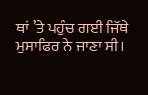ਥਾਂ ’ਤੇ ਪਹੁੰਚ ਗਈ ਜਿੱਥੇ ਮੁਸਾਫਿਰ ਨੇ ਜਾਣਾ ਸੀ।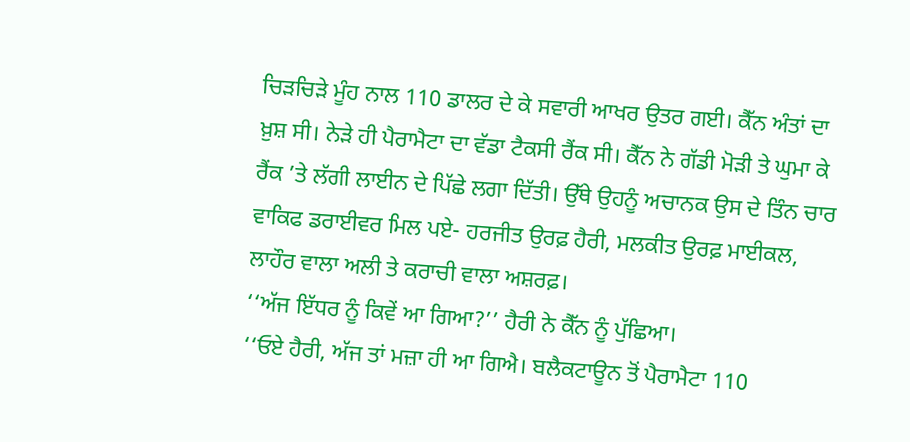ਚਿੜਚਿੜੇ ਮੂੰਹ ਨਾਲ 110 ਡਾਲਰ ਦੇ ਕੇ ਸਵਾਰੀ ਆਖਰ ਉਤਰ ਗਈ। ਕੈੱਨ ਅੰਤਾਂ ਦਾ ਖ਼ੁਸ਼ ਸੀ। ਨੇੜੇ ਹੀ ਪੈਰਾਮੈਟਾ ਦਾ ਵੱਡਾ ਟੈਕਸੀ ਰੈਂਕ ਸੀ। ਕੈੱਨ ਨੇ ਗੱਡੀ ਮੋੜੀ ਤੇ ਘੁਮਾ ਕੇ ਰੈਂਕ ’ਤੇ ਲੱਗੀ ਲਾਈਨ ਦੇ ਪਿੱਛੇ ਲਗਾ ਦਿੱਤੀ। ਉੱਥੇ ਉਹਨੂੰ ਅਚਾਨਕ ਉਸ ਦੇ ਤਿੰਨ ਚਾਰ ਵਾਕਿਫ ਡਰਾਈਵਰ ਮਿਲ ਪਏ- ਹਰਜੀਤ ਉਰਫ਼ ਹੈਰੀ, ਮਲਕੀਤ ਉਰਫ਼ ਮਾਈਕਲ, ਲਾਹੌਰ ਵਾਲਾ ਅਲੀ ਤੇ ਕਰਾਚੀ ਵਾਲਾ ਅਸ਼ਰਫ਼।
‘‘ਅੱਜ ਇੱਧਰ ਨੂੰ ਕਿਵੇਂ ਆ ਗਿਆ?’’ ਹੈਰੀ ਨੇ ਕੈੱਨ ਨੂੰ ਪੁੱਛਿਆ।
‘‘ਓਏ ਹੈਰੀ, ਅੱਜ ਤਾਂ ਮਜ਼ਾ ਹੀ ਆ ਗਿਐ। ਬਲੈਕਟਾਊਨ ਤੋਂ ਪੈਰਾਮੈਟਾ 110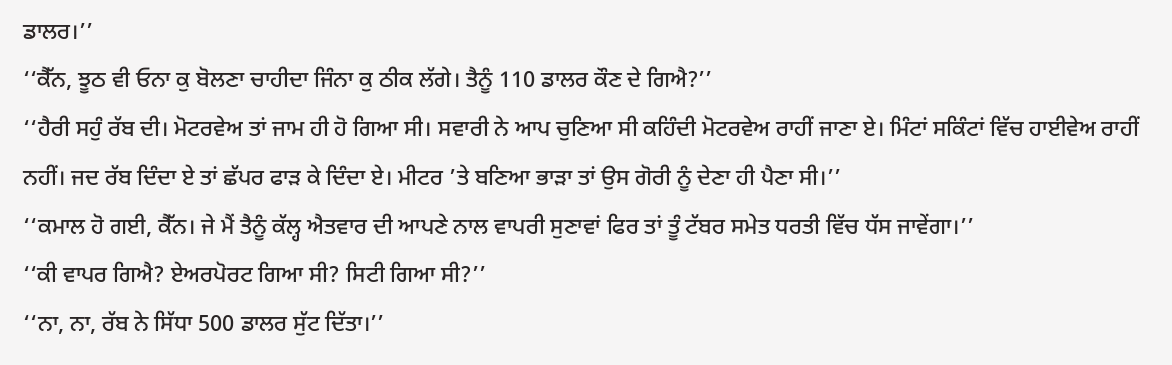ਡਾਲਰ।’’
‘‘ਕੈੱਨ, ਝੂਠ ਵੀ ਓਨਾ ਕੁ ਬੋਲਣਾ ਚਾਹੀਦਾ ਜਿੰਨਾ ਕੁ ਠੀਕ ਲੱਗੇ। ਤੈਨੂੰ 110 ਡਾਲਰ ਕੌਣ ਦੇ ਗਿਐ?’’
‘‘ਹੈਰੀ ਸਹੁੰ ਰੱਬ ਦੀ। ਮੋਟਰਵੇਅ ਤਾਂ ਜਾਮ ਹੀ ਹੋ ਗਿਆ ਸੀ। ਸਵਾਰੀ ਨੇ ਆਪ ਚੁਣਿਆ ਸੀ ਕਹਿੰਦੀ ਮੋਟਰਵੇਅ ਰਾਹੀਂ ਜਾਣਾ ਏ। ਮਿੰਟਾਂ ਸਕਿੰਟਾਂ ਵਿੱਚ ਹਾਈਵੇਅ ਰਾਹੀਂ ਨਹੀਂ। ਜਦ ਰੱਬ ਦਿੰਦਾ ਏ ਤਾਂ ਛੱਪਰ ਫਾੜ ਕੇ ਦਿੰਦਾ ਏ। ਮੀਟਰ ’ਤੇ ਬਣਿਆ ਭਾੜਾ ਤਾਂ ਉਸ ਗੋਰੀ ਨੂੰ ਦੇਣਾ ਹੀ ਪੈਣਾ ਸੀ।’’
‘‘ਕਮਾਲ ਹੋ ਗਈ, ਕੈੱਨ। ਜੇ ਮੈਂ ਤੈਨੂੰ ਕੱਲ੍ਹ ਐਤਵਾਰ ਦੀ ਆਪਣੇ ਨਾਲ ਵਾਪਰੀ ਸੁਣਾਵਾਂ ਫਿਰ ਤਾਂ ਤੂੰ ਟੱਬਰ ਸਮੇਤ ਧਰਤੀ ਵਿੱਚ ਧੱਸ ਜਾਵੇਂਗਾ।’’
‘‘ਕੀ ਵਾਪਰ ਗਿਐ? ਏਅਰਪੋਰਟ ਗਿਆ ਸੀ? ਸਿਟੀ ਗਿਆ ਸੀ?’’
‘‘ਨਾ, ਨਾ, ਰੱਬ ਨੇ ਸਿੱਧਾ 500 ਡਾਲਰ ਸੁੱਟ ਦਿੱਤਾ।’’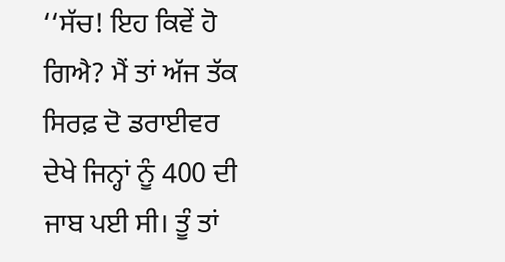‘‘ਸੱਚ! ਇਹ ਕਿਵੇਂ ਹੋ ਗਿਐ? ਮੈਂ ਤਾਂ ਅੱਜ ਤੱਕ ਸਿਰਫ਼ ਦੋ ਡਰਾਈਵਰ ਦੇਖੇ ਜਿਨ੍ਹਾਂ ਨੂੰ 400 ਦੀ ਜਾਬ ਪਈ ਸੀ। ਤੂੰ ਤਾਂ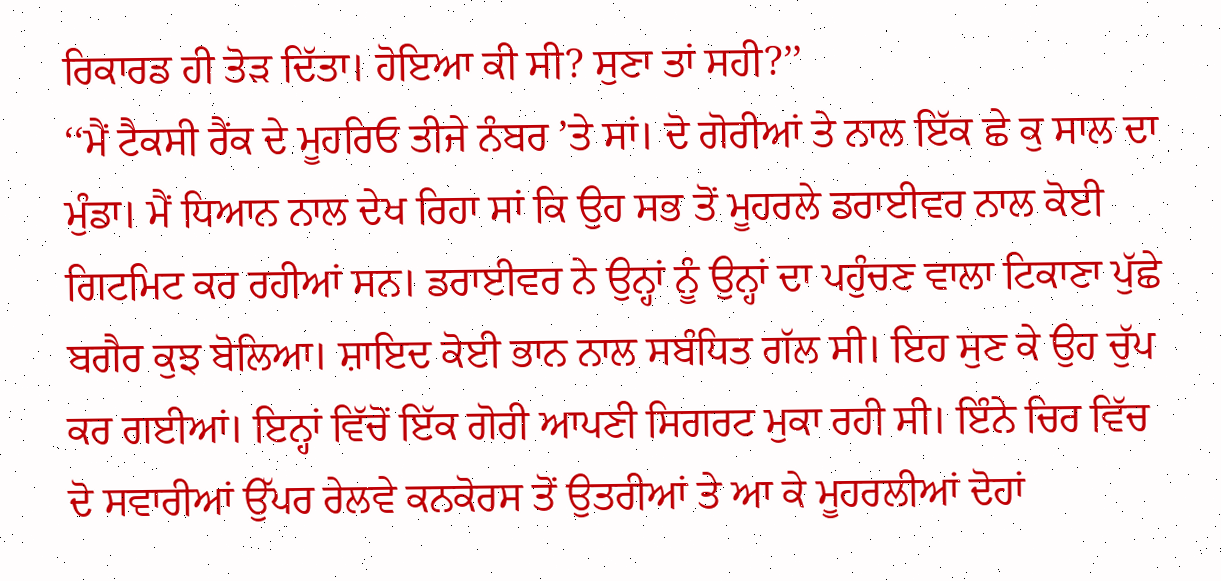ਰਿਕਾਰਡ ਹੀ ਤੋੜ ਦਿੱਤਾ। ਹੋਇਆ ਕੀ ਸੀ? ਸੁਣਾ ਤਾਂ ਸਹੀ?’’
‘‘ਮੈਂ ਟੈਕਸੀ ਰੈਂਕ ਦੇ ਮੂਹਰਿਓ ਤੀਜੇ ਨੰਬਰ ’ਤੇ ਸਾਂ। ਦੋ ਗੋਰੀਆਂ ਤੇ ਨਾਲ ਇੱਕ ਛੇ ਕੁ ਸਾਲ ਦਾ ਮੁੰਡਾ। ਮੈਂ ਧਿਆਨ ਨਾਲ ਦੇਖ ਰਿਹਾ ਸਾਂ ਕਿ ਉਹ ਸਭ ਤੋਂ ਮੂਹਰਲੇ ਡਰਾਈਵਰ ਨਾਲ ਕੋਈ ਗਿਟਮਿਟ ਕਰ ਰਹੀਆਂ ਸਨ। ਡਰਾਈਵਰ ਨੇ ਉਨ੍ਹਾਂ ਨੂੰ ਉਨ੍ਹਾਂ ਦਾ ਪਹੁੰਚਣ ਵਾਲਾ ਟਿਕਾਣਾ ਪੁੱਛੇ ਬਗੈਰ ਕੁਝ ਬੋਲਿਆ। ਸ਼ਾਇਦ ਕੋਈ ਭਾਨ ਨਾਲ ਸਬੰਧਿਤ ਗੱਲ ਸੀ। ਇਹ ਸੁਣ ਕੇ ਉਹ ਚੁੱਪ ਕਰ ਗਈਆਂ। ਇਨ੍ਹਾਂ ਵਿੱਚੋਂ ਇੱਕ ਗੋਰੀ ਆਪਣੀ ਸਿਗਰਟ ਮੁਕਾ ਰਹੀ ਸੀ। ਇੰਨੇ ਚਿਰ ਵਿੱਚ ਦੋ ਸਵਾਰੀਆਂ ਉੱਪਰ ਰੇਲਵੇ ਕਨਕੋਰਸ ਤੋਂ ਉਤਰੀਆਂ ਤੇ ਆ ਕੇ ਮੂਹਰਲੀਆਂ ਦੋਹਾਂ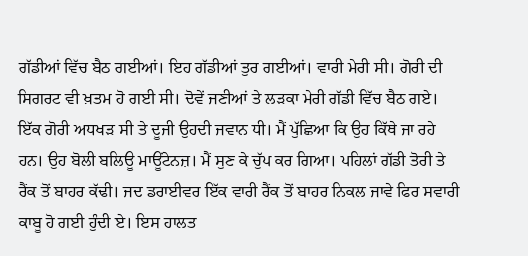ਗੱਡੀਆਂ ਵਿੱਚ ਬੈਠ ਗਈਆਂ। ਇਹ ਗੱਡੀਆਂ ਤੁਰ ਗਈਆਂ। ਵਾਰੀ ਮੇਰੀ ਸੀ। ਗੋਰੀ ਦੀ ਸਿਗਰਟ ਵੀ ਖ਼ਤਮ ਹੋ ਗਈ ਸੀ। ਦੋਵੇਂ ਜਣੀਆਂ ਤੇ ਲੜਕਾ ਮੇਰੀ ਗੱਡੀ ਵਿੱਚ ਬੈਠ ਗਏ। ਇੱਕ ਗੋਰੀ ਅਧਖੜ ਸੀ ਤੇ ਦੂਜੀ ਉਹਦੀ ਜਵਾਨ ਧੀ। ਮੈਂ ਪੁੱਛਿਆ ਕਿ ਉਹ ਕਿੱਥੇ ਜਾ ਰਹੇ ਹਨ। ਉਹ ਬੋਲੀ ਬਲਿਊ ਮਾਊਂਟੇਨਜ਼। ਮੈਂ ਸੁਣ ਕੇ ਚੁੱਪ ਕਰ ਗਿਆ। ਪਹਿਲਾਂ ਗੱਡੀ ਤੋਰੀ ਤੇ ਰੈਂਕ ਤੋਂ ਬਾਹਰ ਕੱਢੀ। ਜਦ ਡਰਾਈਵਰ ਇੱਕ ਵਾਰੀ ਰੈਂਕ ਤੋਂ ਬਾਹਰ ਨਿਕਲ ਜਾਵੇ ਫਿਰ ਸਵਾਰੀ ਕਾਬੂ ਹੋ ਗਈ ਹੁੰਦੀ ਏ। ਇਸ ਹਾਲਤ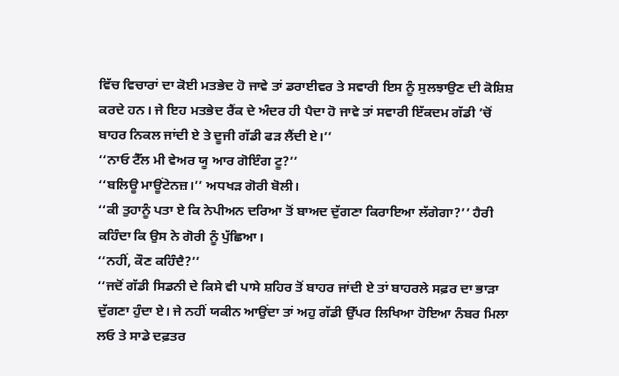ਵਿੱਚ ਵਿਚਾਰਾਂ ਦਾ ਕੋਈ ਮਤਭੇਦ ਹੋ ਜਾਵੇ ਤਾਂ ਡਰਾਈਵਰ ਤੇ ਸਵਾਰੀ ਇਸ ਨੂੰ ਸੁਲਝਾਉਣ ਦੀ ਕੋਸ਼ਿਸ਼ ਕਰਦੇ ਹਨ। ਜੇ ਇਹ ਮਤਭੇਦ ਰੈਂਕ ਦੇ ਅੰਦਰ ਹੀ ਪੈਦਾ ਹੋ ਜਾਵੇ ਤਾਂ ਸਵਾਰੀ ਇੱਕਦਮ ਗੱਡੀ ’ਚੋਂ ਬਾਹਰ ਨਿਕਲ ਜਾਂਦੀ ਏ ਤੇ ਦੂਜੀ ਗੱਡੀ ਫੜ ਲੈਂਦੀ ਏ।’’
‘‘ਨਾਓ ਟੈੱਲ ਮੀ ਵੇਅਰ ਯੂ ਆਰ ਗੋਇੰਗ ਟੂ?’’
‘‘ਬਲਿਊ ਮਾਊਂਟੇਨਜ਼।’’ ਅਧਖੜ ਗੋਰੀ ਬੋਲੀ।
‘‘ਕੀ ਤੁਹਾਨੂੰ ਪਤਾ ਏ ਕਿ ਨੇਪੀਅਨ ਦਰਿਆ ਤੋਂ ਬਾਅਦ ਦੁੱਗਣਾ ਕਿਰਾਇਆ ਲੱਗੇਗਾ?’’ ਹੈਰੀ ਕਹਿੰਦਾ ਕਿ ਉਸ ਨੇ ਗੋਰੀ ਨੂੰ ਪੁੱਛਿਆ।
‘‘ਨਹੀਂ, ਕੌਣ ਕਹਿੰਦੈ?’’
‘‘ਜਦੋਂ ਗੱਡੀ ਸਿਡਨੀ ਦੇ ਕਿਸੇ ਵੀ ਪਾਸੇ ਸ਼ਹਿਰ ਤੋਂ ਬਾਹਰ ਜਾਂਦੀ ਏ ਤਾਂ ਬਾਹਰਲੇ ਸਫ਼ਰ ਦਾ ਭਾੜਾ ਦੁੱਗਣਾ ਹੁੰਦਾ ਏ। ਜੇ ਨਹੀਂ ਯਕੀਨ ਆਉਂਦਾ ਤਾਂ ਅਹੁ ਗੱਡੀ ਉੱਪਰ ਲਿਖਿਆ ਹੋਇਆ ਨੰਬਰ ਮਿਲਾ ਲਓ ਤੇ ਸਾਡੇ ਦਫ਼ਤਰ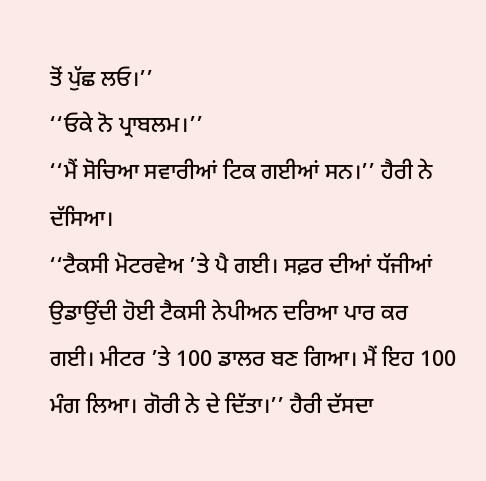ਤੋਂ ਪੁੱਛ ਲਓ।’’
‘‘ਓਕੇ ਨੋ ਪ੍ਰਾਬਲਮ।’’
‘‘ਮੈਂ ਸੋਚਿਆ ਸਵਾਰੀਆਂ ਟਿਕ ਗਈਆਂ ਸਨ।’’ ਹੈਰੀ ਨੇ ਦੱਸਿਆ।
‘‘ਟੈਕਸੀ ਮੋਟਰਵੇਅ ’ਤੇ ਪੈ ਗਈ। ਸਫ਼ਰ ਦੀਆਂ ਧੱਜੀਆਂ ਉਡਾਉਂਦੀ ਹੋਈ ਟੈਕਸੀ ਨੇਪੀਅਨ ਦਰਿਆ ਪਾਰ ਕਰ ਗਈ। ਮੀਟਰ ’ਤੇ 100 ਡਾਲਰ ਬਣ ਗਿਆ। ਮੈਂ ਇਹ 100 ਮੰਗ ਲਿਆ। ਗੋਰੀ ਨੇ ਦੇ ਦਿੱਤਾ।’’ ਹੈਰੀ ਦੱਸਦਾ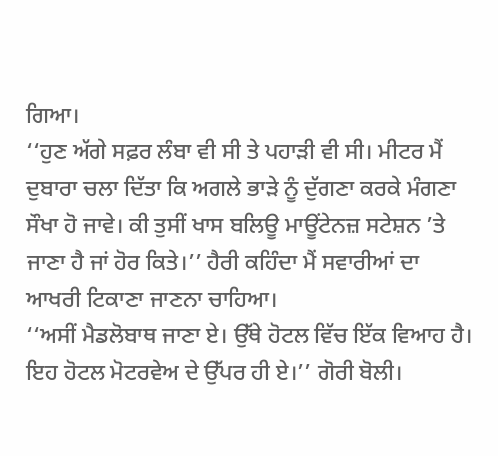ਗਿਆ।
‘‘ਹੁਣ ਅੱਗੇ ਸਫ਼ਰ ਲੰਬਾ ਵੀ ਸੀ ਤੇ ਪਹਾੜੀ ਵੀ ਸੀ। ਮੀਟਰ ਮੈਂ ਦੁਬਾਰਾ ਚਲਾ ਦਿੱਤਾ ਕਿ ਅਗਲੇ ਭਾੜੇ ਨੂੰ ਦੁੱਗਣਾ ਕਰਕੇ ਮੰਗਣਾ ਸੌਖਾ ਹੋ ਜਾਵੇ। ਕੀ ਤੁਸੀਂ ਖਾਸ ਬਲਿਊ ਮਾਊਂਟੇਨਜ਼ ਸਟੇਸ਼ਨ ’ਤੇ ਜਾਣਾ ਹੈ ਜਾਂ ਹੋਰ ਕਿਤੇ।’’ ਹੈਰੀ ਕਹਿੰਦਾ ਮੈਂ ਸਵਾਰੀਆਂ ਦਾ ਆਖਰੀ ਟਿਕਾਣਾ ਜਾਣਨਾ ਚਾਹਿਆ।
‘‘ਅਸੀਂ ਮੈਡਲੋਬਾਥ ਜਾਣਾ ਏ। ਉੱਥੇ ਹੋਟਲ ਵਿੱਚ ਇੱਕ ਵਿਆਹ ਹੈ। ਇਹ ਹੋਟਲ ਮੋਟਰਵੇਅ ਦੇ ਉੱਪਰ ਹੀ ਏ।’’ ਗੋਰੀ ਬੋਲੀ।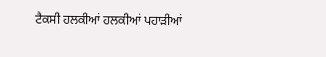ਟੈਕਸੀ ਹਲਕੀਆਂ ਹਲਕੀਆਂ ਪਹਾੜੀਆਂ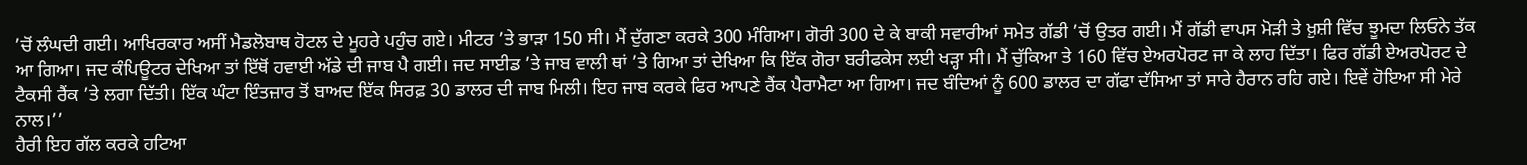’ਚੋਂ ਲੰਘਦੀ ਗਈ। ਆਖਿਰਕਾਰ ਅਸੀਂ ਮੈਡਲੋਬਾਥ ਹੋਟਲ ਦੇ ਮੂਹਰੇ ਪਹੁੰਚ ਗਏ। ਮੀਟਰ ’ਤੇ ਭਾੜਾ 150 ਸੀ। ਮੈਂ ਦੁੱਗਣਾ ਕਰਕੇ 300 ਮੰਗਿਆ। ਗੋਰੀ 300 ਦੇ ਕੇ ਬਾਕੀ ਸਵਾਰੀਆਂ ਸਮੇਤ ਗੱਡੀ ’ਚੋਂ ਉਤਰ ਗਈ। ਮੈਂ ਗੱਡੀ ਵਾਪਸ ਮੋੜੀ ਤੇ ਖ਼ੁਸ਼ੀ ਵਿੱਚ ਝੂਮਦਾ ਲਿਓਨੇ ਤੱਕ ਆ ਗਿਆ। ਜਦ ਕੰਪਿਊਟਰ ਦੇਖਿਆ ਤਾਂ ਇੱਥੋਂ ਹਵਾਈ ਅੱਡੇ ਦੀ ਜਾਬ ਪੈ ਗਈ। ਜਦ ਸਾਈਡ ’ਤੇ ਜਾਬ ਵਾਲੀ ਥਾਂ ’ਤੇ ਗਿਆ ਤਾਂ ਦੇਖਿਆ ਕਿ ਇੱਕ ਗੋਰਾ ਬਰੀਫਕੇਸ ਲਈ ਖੜ੍ਹਾ ਸੀ। ਮੈਂ ਚੁੱਕਿਆ ਤੇ 160 ਵਿੱਚ ਏਅਰਪੋਰਟ ਜਾ ਕੇ ਲਾਹ ਦਿੱਤਾ। ਫਿਰ ਗੱਡੀ ਏਅਰਪੋਰਟ ਦੇ ਟੈਕਸੀ ਰੈਂਕ ’ਤੇ ਲਗਾ ਦਿੱਤੀ। ਇੱਕ ਘੰਟਾ ਇੰਤਜ਼ਾਰ ਤੋਂ ਬਾਅਦ ਇੱਕ ਸਿਰਫ਼ 30 ਡਾਲਰ ਦੀ ਜਾਬ ਮਿਲੀ। ਇਹ ਜਾਬ ਕਰਕੇ ਫਿਰ ਆਪਣੇ ਰੈਂਕ ਪੈਰਾਮੈਟਾ ਆ ਗਿਆ। ਜਦ ਬੰਦਿਆਂ ਨੂੰ 600 ਡਾਲਰ ਦਾ ਗੱਫਾ ਦੱਸਿਆ ਤਾਂ ਸਾਰੇ ਹੈਰਾਨ ਰਹਿ ਗਏ। ਇਵੇਂ ਹੋਇਆ ਸੀ ਮੇਰੇ ਨਾਲ।’’
ਹੈਰੀ ਇਹ ਗੱਲ ਕਰਕੇ ਹਟਿਆ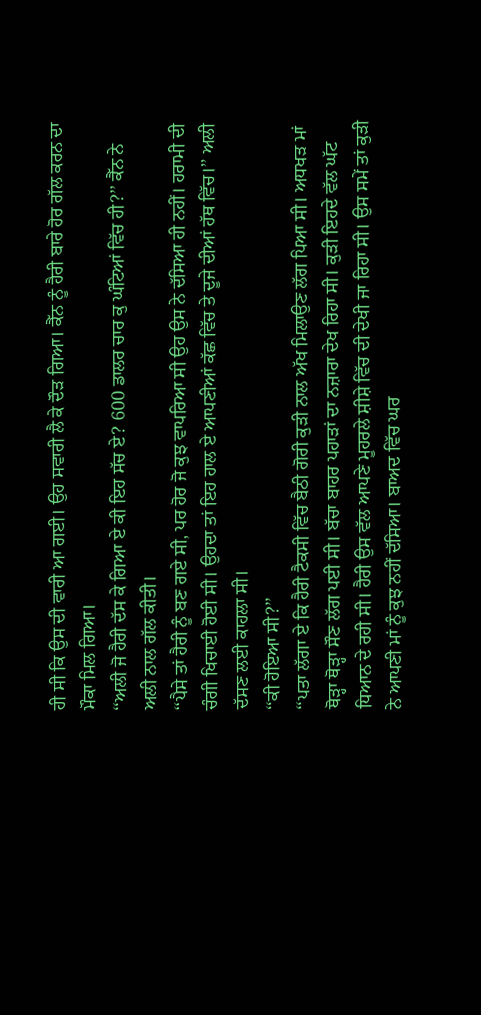ਹੀ ਸੀ ਕਿ ਉਸ ਦੀ ਵਾਰੀ ਆ ਗਈ। ਉਹ ਸਵਾਰੀ ਲੈ ਕੇ ਦੌੜ ਗਿਆ। ਕੈੱਨ ਨੂੰ ਹੈਰੀ ਬਾਰੇ ਹੋਰ ਗੱਲ ਕਰਨ ਦਾ ਮੌਕਾ ਮਿਲ ਗਿਆ।
‘‘ਅਲੀ ਜੋ ਹੈਰੀ ਦੱਸ ਕੇ ਗਿਆ ਏ ਕੀ ਇਹ ਸੱਚ ਏ? 600 ਡਾਲਰ ਚਾਰ ਕੁ ਘੰਟਿਆਂ ਵਿੱਚ ਹੀ?’’ ਕੈੱਨ ਨੇ ਅਲੀ ਨਾਲ ਗੱਲ ਕੀਤੀ।
‘‘ਪੈਸੇ ਤਾਂ ਹੈਰੀ ਨੂੰ ਬਣ ਗਏ ਸੀ, ਪਰ ਹੋਰ ਜੋ ਕੁਝ ਵਾਪਰਿਆ ਸੀ ਉਹ ਉਸ ਨੇ ਦੱਸਿਆ ਹੀ ਨਹੀਂ। ਹਰਾਮੀ ਦੀ ਚੰਗੀ ਖਿਚਾਈ ਹੋਈ ਸੀ। ਉਹਦਾ ਤਾਂ ਇਹ ਹਾਲ ਏ ਆਪਣੀਆਂ ਕੱਛ ਵਿੱਚ ਤੇ ਦੂਜੇ ਦੀਆਂ ਹੱਥ ਵਿੱਚ।’’ ਅਲੀ ਦੱਸਣ ਲਈ ਕਾਹਲਾ ਸੀ।
‘‘ਕੀ ਹੋਇਆ ਸੀ?’’
‘‘ਪਤਾ ਲੱਗਾ ਏ ਕਿ ਹੈਰੀ ਟੈਕਸੀ ਵਿੱਚ ਬੈਠੀ ਗੋਰੀ ਕੁੜੀ ਨਾਲ ਅੱਖ ਮਿਲਾਉਣ ਲੱਗ ਪਿਆ ਸੀ। ਅਧਖੜ ਮਾਂ ਥੋੜ੍ਹਾ ਥੋੜ੍ਹਾ ਸੌਣ ਲੱਗ ਪਈ ਸੀ। ਬੱਚਾ ਬਾਹਰ ਪਹਾੜਾਂ ਦਾ ਨਜ਼ਾਰਾ ਦੇਖ ਰਿਹਾ ਸੀ। ਕੁੜੀ ਇਹਦੇ ਵੱਲ ਘੱਟ ਧਿਆਨ ਦੇ ਰਹੀ ਸੀ। ਹੈਰੀ ਉਸ ਵੱਲ ਆਪਣੇ ਮੂਹਰਲੇ ਸ਼ੀਸ਼ੇ ਵਿੱਚ ਦੀ ਦੇਖੀ ਜਾ ਰਿਹਾ ਸੀ। ਉਸ ਸਮੇਂ ਤਾਂ ਕੁੜੀ ਨੇ ਆਪਣੀ ਮਾਂ ਨੂੰ ਕੁਝ ਨਹੀਂ ਦੱਸਿਆ। ਬਾਅਦ ਵਿੱਚ ਘਰ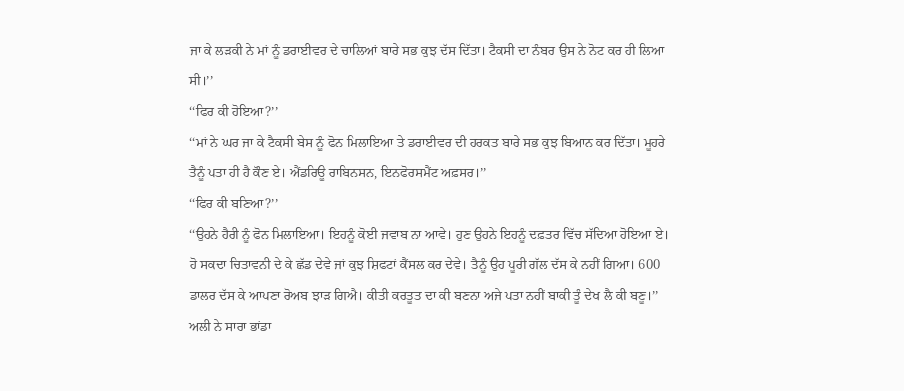ਜਾ ਕੇ ਲੜਕੀ ਨੇ ਮਾਂ ਨੂੰ ਡਰਾਈਵਰ ਦੇ ਚਾਲਿਆਂ ਬਾਰੇ ਸਭ ਕੁਝ ਦੱਸ ਦਿੱਤਾ। ਟੈਕਸੀ ਦਾ ਨੰਬਰ ਉਸ ਨੇ ਨੋਟ ਕਰ ਹੀ ਲਿਆ ਸੀ।’’
‘‘ਫਿਰ ਕੀ ਹੋਇਆ?’’
‘‘ਮਾਂ ਨੇ ਘਰ ਜਾ ਕੇ ਟੈਕਸੀ ਬੇਸ ਨੂੰ ਫੋਨ ਮਿਲਾਇਆ ਤੇ ਡਰਾਈਵਰ ਦੀ ਹਰਕਤ ਬਾਰੇ ਸਭ ਕੁਝ ਬਿਆਨ ਕਰ ਦਿੱਤਾ। ਮੂਹਰੇ ਤੈਨੂੰ ਪਤਾ ਹੀ ਹੈ ਕੌਣ ਏ। ਐਂਡਰਿਊ ਰਾਬਿਨਸਨ, ਇਨਫੋਰਸਮੈਂਟ ਅਫ਼ਸਰ।’’
‘‘ਫਿਰ ਕੀ ਬਣਿਆ?’’
‘‘ਉਹਨੇ ਹੈਰੀ ਨੂੰ ਫੋਨ ਮਿਲਾਇਆ। ਇਹਨੂੰ ਕੋਈ ਜਵਾਬ ਨਾ ਆਵੇ। ਹੁਣ ਉਹਨੇ ਇਹਨੂੰ ਦਫ਼ਤਰ ਵਿੱਚ ਸੱਦਿਆ ਹੋਇਆ ਏ। ਹੋ ਸਕਦਾ ਚਿਤਾਵਨੀ ਦੇ ਕੇ ਛੱਡ ਦੇਵੇ ਜਾਂ ਕੁਝ ਸ਼ਿਫਟਾਂ ਕੈਂਸਲ ਕਰ ਦੇਵੇ। ਤੈਨੂੰ ਉਹ ਪੂਰੀ ਗੱਲ ਦੱਸ ਕੇ ਨਹੀਂ ਗਿਆ। 600 ਡਾਲਰ ਦੱਸ ਕੇ ਆਪਣਾ ਰੋਅਬ ਝਾੜ ਗਿਐ। ਕੀਤੀ ਕਰਤੂਤ ਦਾ ਕੀ ਬਣਨਾ ਅਜੇ ਪਤਾ ਨਹੀਂ ਬਾਕੀ ਤੂੰ ਦੇਖ ਲੈ ਕੀ ਬਣੂ।’’
ਅਲੀ ਨੇ ਸਾਰਾ ਭਾਂਡਾ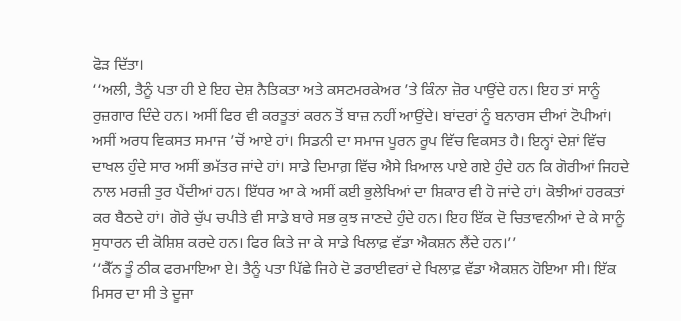ਫੋੜ ਦਿੱਤਾ।
‘‘ਅਲੀ, ਤੈਨੂੰ ਪਤਾ ਹੀ ਏ ਇਹ ਦੇਸ਼ ਨੈਤਿਕਤਾ ਅਤੇ ਕਸਟਮਰਕੇਅਰ ’ਤੇ ਕਿੰਨਾ ਜ਼ੋਰ ਪਾਉਂਦੇ ਹਨ। ਇਹ ਤਾਂ ਸਾਨੂੰ ਰੁਜ਼ਗਾਰ ਦਿੰਦੇ ਹਨ। ਅਸੀਂ ਫਿਰ ਵੀ ਕਰਤੂਤਾਂ ਕਰਨ ਤੋਂ ਬਾਜ਼ ਨਹੀਂ ਆਉਂਦੇ। ਬਾਂਦਰਾਂ ਨੂੰ ਬਨਾਰਸ ਦੀਆਂ ਟੋਪੀਆਂ। ਅਸੀਂ ਅਰਧ ਵਿਕਸਤ ਸਮਾਜ ’ਚੋਂ ਆਏ ਹਾਂ। ਸਿਡਨੀ ਦਾ ਸਮਾਜ ਪੂਰਨ ਰੂਪ ਵਿੱਚ ਵਿਕਸਤ ਹੈ। ਇਨ੍ਹਾਂ ਦੇਸ਼ਾਂ ਵਿੱਚ ਦਾਖਲ ਹੁੰਦੇ ਸਾਰ ਅਸੀਂ ਭਮੱਤਰ ਜਾਂਦੇ ਹਾਂ। ਸਾਡੇ ਦਿਮਾਗ਼ ਵਿੱਚ ਐਸੇ ਖ਼ਿਆਲ ਪਾਏ ਗਏ ਹੁੰਦੇ ਹਨ ਕਿ ਗੋਰੀਆਂ ਜਿਹਦੇ ਨਾਲ ਮਰਜ਼ੀ ਤੁਰ ਪੈਂਦੀਆਂ ਹਨ। ਇੱਧਰ ਆ ਕੇ ਅਸੀਂ ਕਈ ਭੁਲੇਖਿਆਂ ਦਾ ਸ਼ਿਕਾਰ ਵੀ ਹੋ ਜਾਂਦੇ ਹਾਂ। ਕੋਝੀਆਂ ਹਰਕਤਾਂ ਕਰ ਬੈਠਦੇ ਹਾਂ। ਗੋਰੇ ਚੁੱਪ ਚਪੀਤੇ ਵੀ ਸਾਡੇ ਬਾਰੇ ਸਭ ਕੁਝ ਜਾਣਦੇ ਹੁੰਦੇ ਹਨ। ਇਹ ਇੱਕ ਦੋ ਚਿਤਾਵਨੀਆਂ ਦੇ ਕੇ ਸਾਨੂੰ ਸੁਧਾਰਨ ਦੀ ਕੋਸ਼ਿਸ਼ ਕਰਦੇ ਹਨ। ਫਿਰ ਕਿਤੇ ਜਾ ਕੇ ਸਾਡੇ ਖਿਲਾਫ਼ ਵੱਡਾ ਐਕਸ਼ਨ ਲੈਂਦੇ ਹਨ।’’
‘‘ਕੈੱਨ ਤੂੰ ਠੀਕ ਫਰਮਾਇਆ ਏ। ਤੈਨੂੰ ਪਤਾ ਪਿੱਛੇ ਜਿਹੇ ਦੋ ਡਰਾਈਵਰਾਂ ਦੇ ਖਿਲਾਫ਼ ਵੱਡਾ ਐਕਸ਼ਨ ਹੋਇਆ ਸੀ। ਇੱਕ ਮਿਸਰ ਦਾ ਸੀ ਤੇ ਦੂਜਾ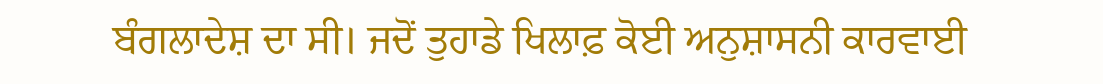ਬੰਗਲਾਦੇਸ਼ ਦਾ ਸੀ। ਜਦੋਂ ਤੁਹਾਡੇ ਖਿਲਾਫ਼ ਕੋਈ ਅਨੁਸ਼ਾਸਨੀ ਕਾਰਵਾਈ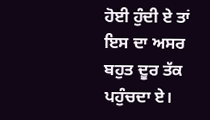ਹੋਈ ਹੁੰਦੀ ਏ ਤਾਂ ਇਸ ਦਾ ਅਸਰ ਬਹੁਤ ਦੂਰ ਤੱਕ ਪਹੁੰਚਦਾ ਏ।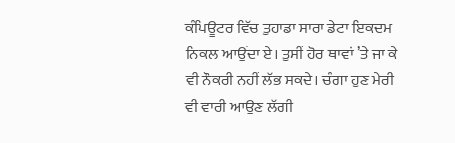ਕੰਪਿਊਟਰ ਵਿੱਚ ਤੁਹਾਡਾ ਸਾਰਾ ਡੇਟਾ ਇਕਦਮ ਨਿਕਲ ਆਉਂਦਾ ਏ। ਤੁਸੀਂ ਹੋਰ ਥਾਵਾਂ ’ਤੇ ਜਾ ਕੇ ਵੀ ਨੌਕਰੀ ਨਹੀਂ ਲੱਭ ਸਕਦੇ। ਚੰਗਾ ਹੁਣ ਮੇਰੀ ਵੀ ਵਾਰੀ ਆਉਣ ਲੱਗੀ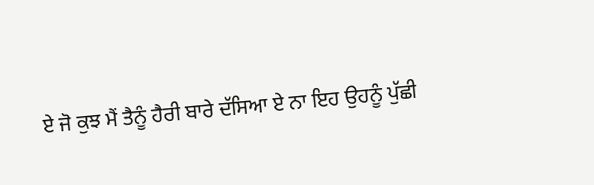ਏ ਜੋ ਕੁਝ ਮੈਂ ਤੈਨੂੰ ਹੈਰੀ ਬਾਰੇ ਦੱਸਿਆ ਏ ਨਾ ਇਹ ਉਹਨੂੰ ਪੁੱਛੀ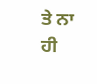ਤੇ ਨਾ ਹੀ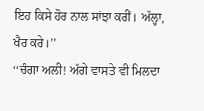ਇਹ ਕਿਸੇ ਹੋਰ ਨਾਲ ਸਾਂਝਾ ਕਰੀਂ। ਅੱਲ੍ਹਾ, ਖੈਰ ਕਰੇ।’’
‘‘ਚੰਗਾ ਅਲੀ! ਅੱਗੇ ਵਾਸਤੇ ਵੀ ਮਿਲਦਾ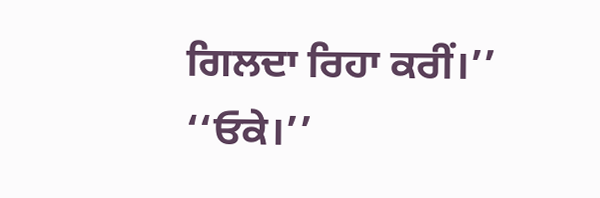ਗਿਲਦਾ ਰਿਹਾ ਕਰੀਂ।’’
‘‘ਓਕੇ।’’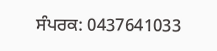ਸੰਪਰਕ: 0437641033